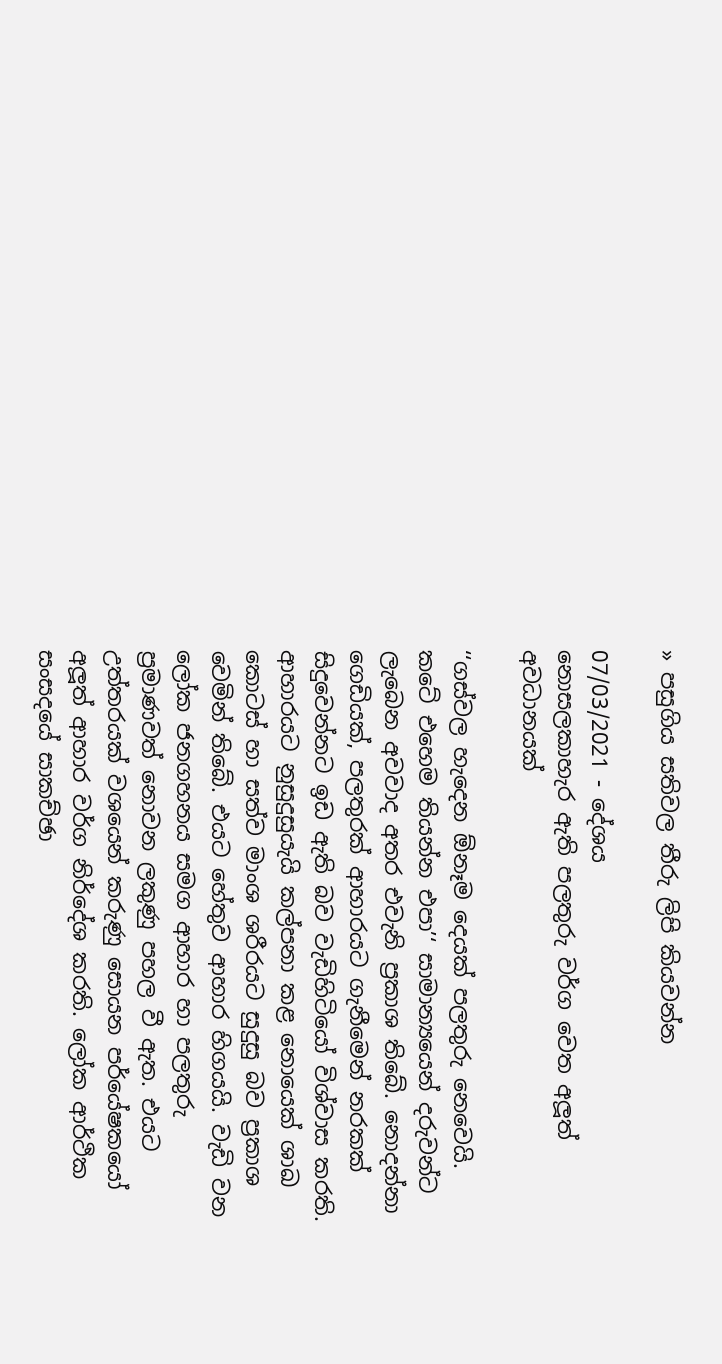» පසුගිය සතිවල තීරු ලිපි කියවන්න

07/03/2021 - දේශය
නොසලකාහැර ඇති පලතුරු වර්ග වෙත අලූත් අවධානයක්

‘‘ගස්වල හැදෙන ඕනෑම දෙයක් පලතුරු නෙවෙයි. කටේ එහෙම තියන්න එපා’‘ සාමාන්‍යයෙන් දරුවන්ට ලැබෙන අවවාද අතර එවැනි ප්‍රකාශ තිබේ. නොදන්නා ගෙඩියක්, පලතුරක් ආහාරයට ගැනීමෙන් නරකක් සිදුවෙන්නට ඉඩ ඇති බව වැඩිහිටියෝ විශ්වාස කරති. ආහාරයට නුසුදුසුයැයි කල්පනා කළ නොයෙක් ශාඛ කොටස් හා සත්ව මාංශ ශරීරයට සුදුසු බව ප්‍රකාශ වෙමින් තිබේ. එයට හේතුව ආහාර හිගයයි. වැඩි වන ලෝක ජනගහනය සමග ආහාර හා පලතුරු ප්‍රමාණවත් නොවන ලකුණු පහල වී ඇත. එයට උත්තරයක් වශයෙන් කරුණු සොයන පර්යේෂකයෝ අලූත් ආහාර වර්ග නිර්දේශ කරති. ලෝක ආර්ථික සංසදයේ සාකච්ඡා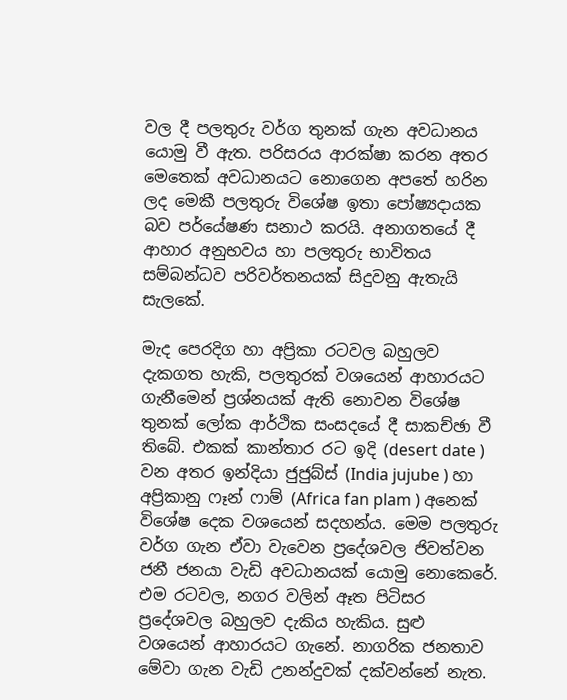වල දී පලතුරු වර්ග තුනක් ගැන අවධානය යොමු වී ඇත. පරිසරය ආරක්ෂා කරන අතර මෙතෙක් අවධානයට නොගෙන අපතේ හරින ලද මෙකී පලතුරු විශේෂ ඉතා පෝෂ්‍යදායක බව පර්යේෂණ සනාථ කරයි. අනාගතයේ දී ආහාර අනුභවය හා පලතුරු භාවිතය සම්බන්ධව පරිවර්තනයක් සිදුවනු ඇතැයි සැලකේ.

මැද පෙරදිග හා අප්‍රිකා රටවල බහුලව දැකගත හැකි, පලතුරක් වශයෙන් ආහාරයට ගැනීමෙන් ප්‍රශ්නයක් ඇති නොවන විශේෂ තුනක් ලෝක ආර්ථික සංසදයේ දී සාකච්ඡා වී තිබේ. එකක් කාන්තාර රට ඉදි (desert date ) වන අතර ඉන්දියා ජුජුබ්ස් (India jujube ) හා අප්‍රිකානු ෆෑන් ෆාම් (Africa fan plam ) අනෙක් විශේෂ දෙක වශයෙන් සදහන්ය. මෙම පලතුරු වර්ග ගැන ඒවා වැවෙන ප්‍රදේශවල ජිවත්වන ජනී ජනයා වැඩි අවධානයක් යොමු නොකෙරේ. එම රටවල, නගර වලින් ඈත පිටිසර ප්‍රදේශවල බහුලව දැකිය හැකිය. සුළු වශයෙන් ආහාරයට ගැනේ. නාගරික ජනතාව මේවා ගැන වැඩි උනන්දුවක් දක්වන්නේ නැත.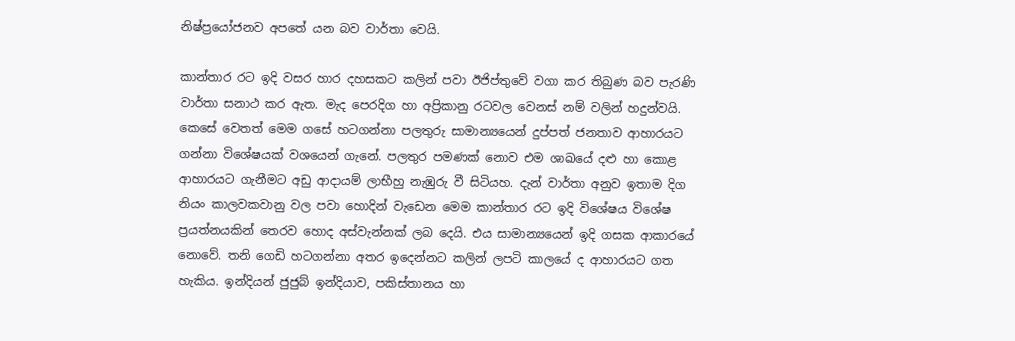නිෂ්ප්‍රයෝජනව අපතේ යන බව වාර්තා වෙයි.

කාන්තාර රට ඉදි වසර හාර දහසකට කලින් පවා ඊජිප්තුවේ වගා කර තිබුණ බව පැරණි වාර්තා සනාථ කර ඇත. මැද පෙරදිග හා අප්‍රිකානු රටවල වෙනස් නම් වලින් හදුන්වයි. කෙසේ වෙතත් මෙම ගසේ හටගන්නා පලතුරු සාමාන්‍යයෙන් දුප්පත් ජනතාව ආහාරයට ගන්නා විශේෂයක් වශයෙන් ගැනේ. පලතුර පමණක් නොව එම ශාඛයේ දළු හා කොළ ආහාරයට ගැනීමට අඩු ආදායම් ලාභීහු නැඹුරු වී සිටියහ. දැන් වාර්තා අනුව ඉතාම දිග නියං කාලවකවානු වල පවා හොදින් වැඩෙන මෙම කාන්තාර රට ඉදි විශේෂය විශේෂ ප්‍රයත්නයකින් තෙරව හොද අස්වැන්නක් ලබ දෙයි. එය සාමාන්‍යයෙන් ඉදි ගසක ආකාරයේ නොවේ. තනි ගෙඩි හටගන්නා අතර ඉදෙන්නට කලින් ලපටි කාලයේ ද ආහාරයට ගත හැකිය. ඉන්දියන් ජුජුබ් ඉන්දියාව, පකිස්තානය හා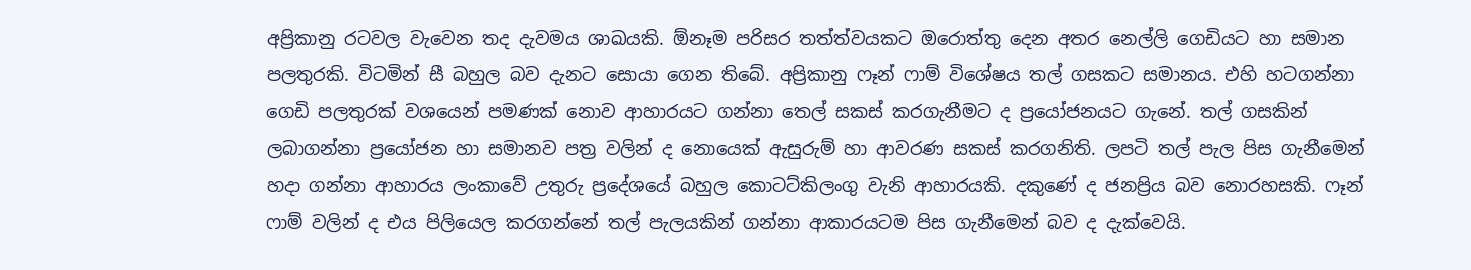අප්‍රිකානු රටවල වැවෙන තද දැවමය ශාඛයකි. ඕනෑම පරිසර තත්ත්වයකට ඔරොත්තු දෙන අතර නෙල්ලි ගෙඩියට හා සමාන පලතුරකි. විටමින් සී බහුල බව දැනට සොයා ගෙන තිබේ. අප්‍රිකානු ෆෑන් ෆාම් විශේෂය තල් ගසකට සමානය. එහි හටගන්නා ගෙඩි පලතුරක් වශයෙන් පමණක් නොව ආහාරයට ගන්නා තෙල් සකස් කරගැනීමට ද ප්‍රයෝජනයට ගැනේ. තල් ගසකින් ලබාගන්නා ප්‍රයෝජන හා සමානව පත්‍ර වලින් ද නොයෙක් ඇසුරුම් හා ආවරණ සකස් කරගනිති. ලපටි තල් පැල පිස ගැනීමෙන් හදා ගන්නා ආහාරය ලංකාවේ උතුරු ප්‍රදේශයේ බහුල කොටට්කිලංගු වැනි ආහාරයකි. දකුණේ ද ජනප්‍රිය බව නොරහසකි. ෆෑන් ෆාම් වලින් ද එය පිලියෙල කරගන්නේ තල් පැලයකින් ගන්නා ආකාරයටම පිස ගැනීමෙන් බව ද දැක්වෙයි.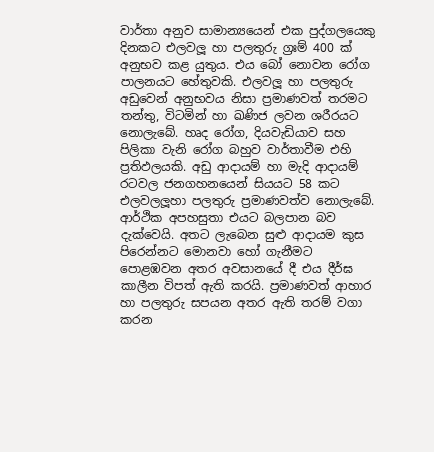වාර්තා අනුව සාමාන්‍යයෙන් එක පුද්ගලයෙකු දිනකට එලවලූ හා පලතුරු ග්‍රඃම් 400 ක් අනුභව කළ යුතුය. එය බෝ නොවන රෝග පාලනයට හේතුවකි. එලවලූ හා පලතුරු අඩුවෙන් අනුභවය නිසා ප්‍රමාණවත් තරමට තන්තු, විටමින් හා ඛණිජ ලවන ශරීරයට නොලැබේ. හෘද රෝග, දියවැඩියාව සහ පිලිකා වැනි රෝග බහුව වාර්තාවීම එහි ප්‍රතිඵලයකි. අඩු ආදායම් හා මැදි ආදායම් රටවල ජනගහනයෙන් සියයට 58 කට එලවලලූහා පලතුරු ප්‍රමාණවත්ව නොලැබේ. ආර්ථික අපහසුතා එයට බලපාන බව දැක්වෙයි. අතට ලැබෙන සුළු ආදායම කුස පිරෙන්නට මොනවා හෝ ගැනීමට පොළඹවන අතර අවසානයේ දී එය දීර්ඝ කාලීන විපත් ඇති කරයි. ප්‍රමාණවත් ආහාර හා පලතුරු සපයන අතර ඇති තරම් වගා කරන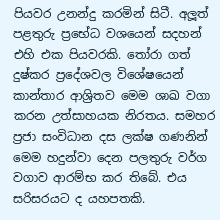පියවර උනන්දු කරමින් සිටී. අලූත් පළතුරු ප්‍රභේධ වශයෙන් සදහන් එහි එක පියවරකි. තෝරා ගත් දුෂ්කර ප්‍රදේශවල විශේෂයෙන් කාන්තාර ආශ්‍රිතව මෙම ශාඛ වගා කරන උත්සාහයක නිරතය. සමහර ප්‍රජා සංවිධාන දස ලක්ෂ ගණනින් මෙම හදුන්වා දෙන පලතුරු වර්ග වගාව ආරම්භ කර තිබේ. එය සරිසරයට ද යහපතකි.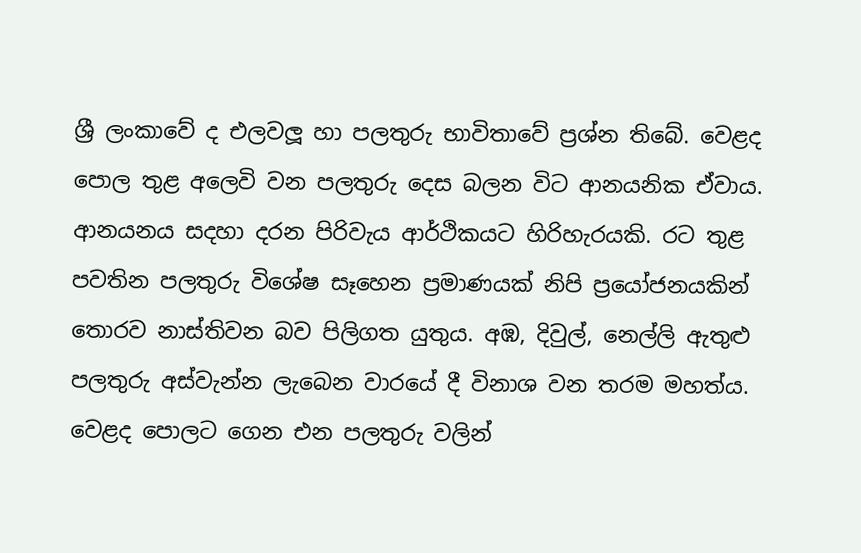ශ්‍රී ලංකාවේ ද එලවලූ හා පලතුරු භාවිතාවේ ප්‍රශ්න තිබේ. වෙළද පොල තුළ අලෙවි වන පලතුරු දෙස බලන විට ආනයනික ඒවාය. ආනයනය සදහා දරන පිරිවැය ආර්ථිකයට හිරිහැරයකි. රට තුළ පවතින පලතුරු විශේෂ සෑහෙන ප්‍රමාණයක් නිපි ප්‍රයෝජනයකින් තොරව නාස්තිවන බව පිලිගත යුතුය. අඹ, දිවුල්, නෙල්ලි ඇතුළු පලතුරු අස්වැන්න ලැබෙන වාරයේ දී විනාශ වන තරම මහත්ය. වෙළද පොලට ගෙන එන පලතුරු වලින්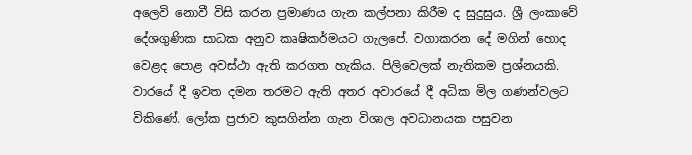අලෙවි නොවී විසි කරන ප්‍රමාණය ගැන කල්පනා කිරීම ද සුදුසුය. ශ්‍රී ලංකාවේ දේශගුණික සාධක අනුව කෘෂිකර්මයට ගැලපේ. වගාකරන දේ මගින් හොද වෙළද පොළ අවස්ථා ඇති කරගත හැකිය. පිලිවෙලක් නැතිකම ප්‍රශ්නයකි. වාරයේ දී ඉවත දමන තරමට ඇති අතර අවාරයේ දී අධික මිල ගණන්වලට විකිණේ. ලෝක ප්‍රජාව කුසගින්න ගැන විශාල අවධානයක පසුවන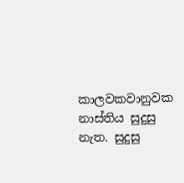කාලවකවානුවක නාස්තිය සුදුසු නැත. සුදුසු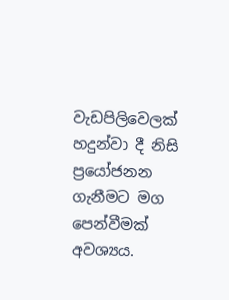වැඩපිලිවෙලක් හදුන්වා දී නිසි ප්‍රයෝජනන ගැනීමට මග පෙන්වීමක් අවශ්‍යය.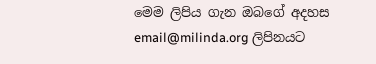මෙම ලිපිය ගැන ඔබගේ අදහස email@milinda.org ලිපිනයට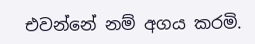එවන්නේ නම් අගය කරමි.